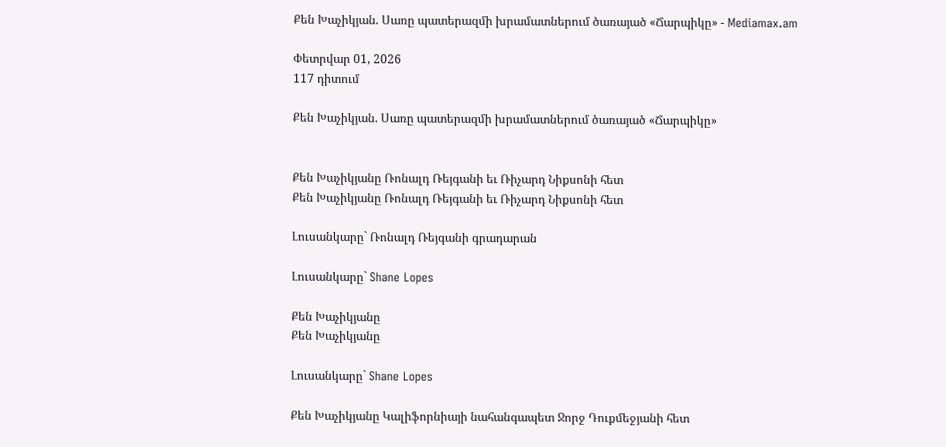Քեն Խաչիկյան. Սառը պատերազմի խրամատներում ծառայած «Ճարպիկը» - Mediamax.am

Փետրվար 01, 2026
117 դիտում

Քեն Խաչիկյան. Սառը պատերազմի խրամատներում ծառայած «Ճարպիկը»


Քեն Խաչիկյանը Ռոնալդ Ռեյգանի եւ Ռիչարդ Նիքսոնի հետ
Քեն Խաչիկյանը Ռոնալդ Ռեյգանի եւ Ռիչարդ Նիքսոնի հետ

Լուսանկարը` Ռոնալդ Ռեյգանի գրադարան

Լուսանկարը` Shane Lopes

Քեն Խաչիկյանը
Քեն Խաչիկյանը

Լուսանկարը` Shane Lopes

Քեն Խաչիկյանը Կալիֆորնիայի նահանգապետ Ջորջ Դուքմեջյանի հետ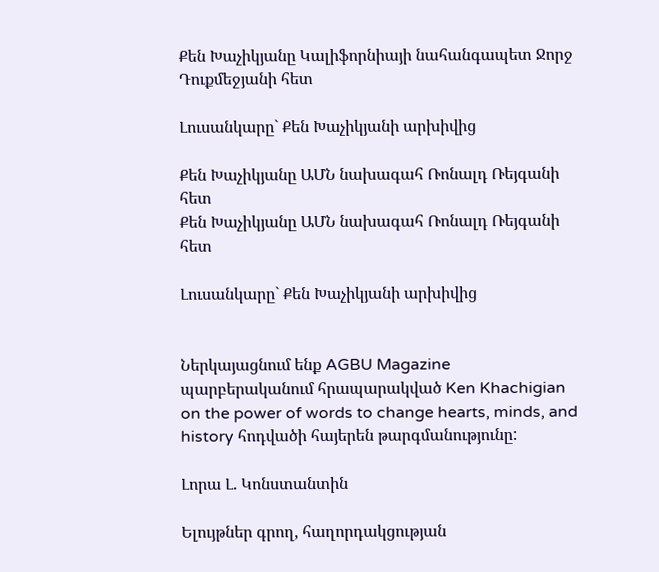Քեն Խաչիկյանը Կալիֆորնիայի նահանգապետ Ջորջ Դուքմեջյանի հետ

Լուսանկարը` Քեն Խաչիկյանի արխիվից

Քեն Խաչիկյանը ԱՄՆ նախագահ Ռոնալդ Ռեյգանի հետ
Քեն Խաչիկյանը ԱՄՆ նախագահ Ռոնալդ Ռեյգանի հետ

Լուսանկարը` Քեն Խաչիկյանի արխիվից


Ներկայացնում ենք AGBU Magazine պարբերականում հրապարակված Ken Khachigian on the power of words to change hearts, minds, and history հոդվածի հայերեն թարգմանությունը:

Լորա Լ. Կոնստանտին

Ելույթներ գրող, հաղորդակցության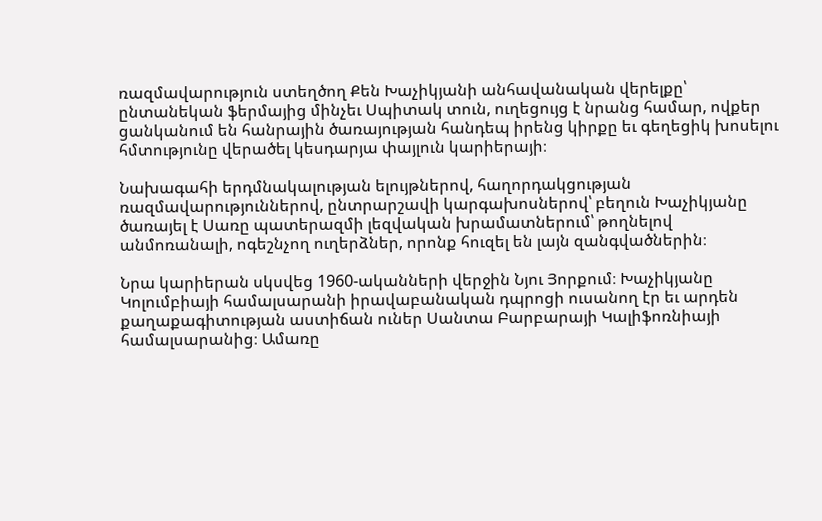ռազմավարություն ստեղծող Քեն Խաչիկյանի անհավանական վերելքը՝ ընտանեկան ֆերմայից մինչեւ Սպիտակ տուն, ուղեցույց է նրանց համար, ովքեր ցանկանում են հանրային ծառայության հանդեպ իրենց կիրքը եւ գեղեցիկ խոսելու հմտությունը վերածել կեսդարյա փայլուն կարիերայի։

Նախագահի երդմնակալության ելույթներով, հաղորդակցության ռազմավարություններով, ընտրարշավի կարգախոսներով՝ բեղուն Խաչիկյանը ծառայել է Սառը պատերազմի լեզվական խրամատներում՝ թողնելով անմոռանալի, ոգեշնչող ուղերձներ, որոնք հուզել են լայն զանգվածներին։

Նրա կարիերան սկսվեց 1960-ականների վերջին Նյու Յորքում։ Խաչիկյանը Կոլումբիայի համալսարանի իրավաբանական դպրոցի ուսանող էր եւ արդեն քաղաքագիտության աստիճան ուներ Սանտա Բարբարայի Կալիֆոռնիայի համալսարանից։ Ամառը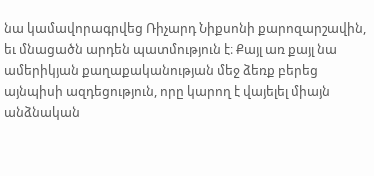նա կամավորագրվեց Ռիչարդ Նիքսոնի քարոզարշավին, եւ մնացածն արդեն պատմություն է։ Քայլ առ քայլ նա ամերիկյան քաղաքականության մեջ ձեռք բերեց այնպիսի ազդեցություն, որը կարող է վայելել միայն անձնական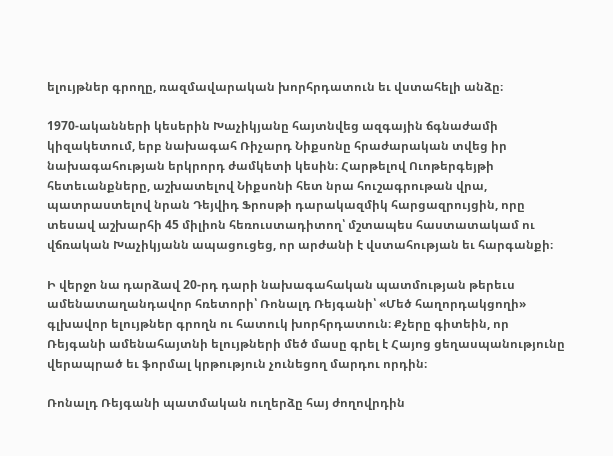ելույթներ գրողը, ռազմավարական խորհրդատուն եւ վստահելի անձը։

1970-ականների կեսերին Խաչիկյանը հայտնվեց ազգային ճգնաժամի կիզակետում, երբ նախագահ Ռիչարդ Նիքսոնը հրաժարական տվեց իր նախագահության երկրորդ ժամկետի կեսին։ Հարթելով Ուոթերգեյթի հետեւանքները, աշխատելով Նիքսոնի հետ նրա հուշագրութան վրա, պատրաստելով նրան Դեյվիդ Ֆրոսթի դարակազմիկ հարցազրույցին, որը տեսավ աշխարհի 45 միլիոն հեռուստադիտող՝ մշտապես հաստատակամ ու վճռական Խաչիկյանն ապացուցեց, որ արժանի է վստահության եւ հարգանքի։

Ի վերջո նա դարձավ 20-րդ դարի նախագահական պատմության թերեւս ամենատաղանդավոր հռետորի՝ Ռոնալդ Ռեյգանի՝ «Մեծ հաղորդակցողի» գլխավոր ելույթներ գրողն ու հատուկ խորհրդատուն։ Քչերը գիտեին, որ Ռեյգանի ամենահայտնի ելույթների մեծ մասը գրել է Հայոց ցեղասպանությունը վերապրած եւ ֆորմալ կրթություն չունեցող մարդու որդին։

Ռոնալդ Ռեյգանի պատմական ուղերձը հայ ժողովրդին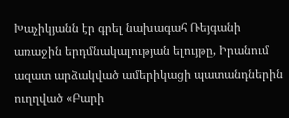Խաչիկյանն էր գրել նախագահ Ռեյգանի առաջին երդմնակալության ելույթը, Իրանում ազատ արձակված ամերիկացի պատանդներին ուղղված «Բարի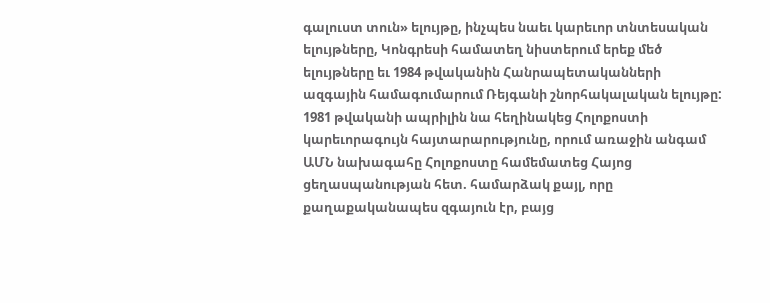գալուստ տուն» ելույթը, ինչպես նաեւ կարեւոր տնտեսական ելույթները, Կոնգրեսի համատեղ նիստերում երեք մեծ ելույթները եւ 1984 թվականին Հանրապետականների ազգային համագումարում Ռեյգանի շնորհակալական ելույթը: 1981 թվականի ապրիլին նա հեղինակեց Հոլոքոստի կարեւորագույն հայտարարությունը, որում առաջին անգամ ԱՄՆ նախագահը Հոլոքոստը համեմատեց Հայոց ցեղասպանության հետ. համարձակ քայլ, որը քաղաքականապես զգայուն էր, բայց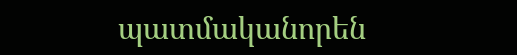պատմականորեն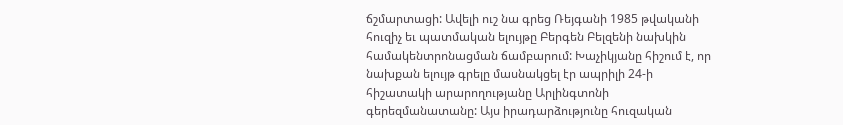ճշմարտացի: Ավելի ուշ նա գրեց Ռեյգանի 1985 թվականի հուզիչ եւ պատմական ելույթը Բերգեն Բելզենի նախկին համակենտրոնացման ճամբարում: Խաչիկյանը հիշում է, որ նախքան ելույթ գրելը մասնակցել էր ապրիլի 24-ի հիշատակի արարողությանը Արլինգտոնի գերեզմանատանը: Այս իրադարձությունը հուզական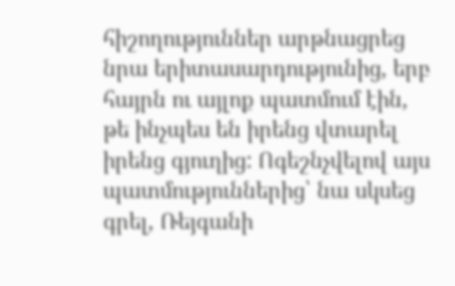հիշողություններ արթնացրեց նրա երիտասարդությունից, երբ հայրն ու այլոք պատմում էին, թե ինչպես են իրենց վտարել իրենց գյուղից: Ոգեշնչվելով այս պատմություններից՝ նա սկսեց գրել, Ռեյգանի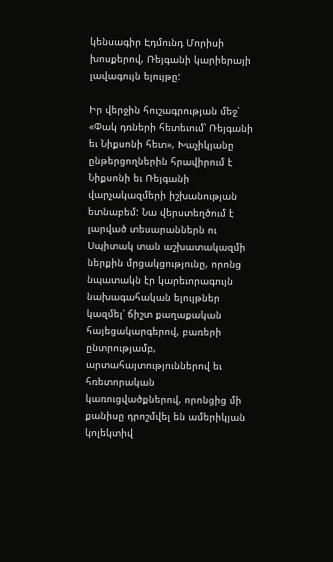կենսագիր Էդմունդ Մորիսի խոսքերով, Ռեյգանի կարիերայի լավագույն ելույթը:

Իր վերջին հուշագրության մեջ՝ «Փակ դռների հետեւում՝ Ռեյգանի եւ Նիքսոնի հետ», Խաչիկյանը ընթերցողներին հրավիրում է Նիքսոնի եւ Ռեյգանի վարչակազմերի իշխանության ետնաբեմ: Նա վերստեղծում է լարված տեսարաններն ու Սպիտակ տան աշխատակազմի ներքին մրցակցությունը, որոնց նպատակն էր կարեւորագույն նախագահական ելույթներ կազմել՝ ճիշտ քաղաքական հայեցակարգերով, բառերի ընտրությամբ, արտահայտություններով եւ հռետորական կառուցվածքներով, որոնցից մի քանիսը դրոշմվել են ամերիկյան կոլեկտիվ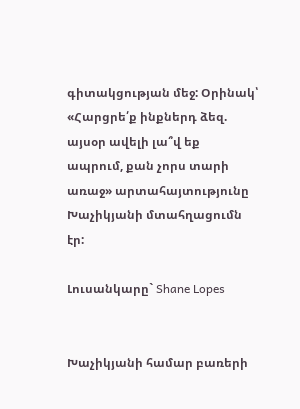գիտակցության մեջ: Օրինակ՝ «Հարցրե՛ք ինքներդ ձեզ. այսօր ավելի լա՞վ եք ապրում, քան չորս տարի առաջ» արտահայտությունը Խաչիկյանի մտահղացումն էր:

Լուսանկարը` Shane Lopes


Խաչիկյանի համար բառերի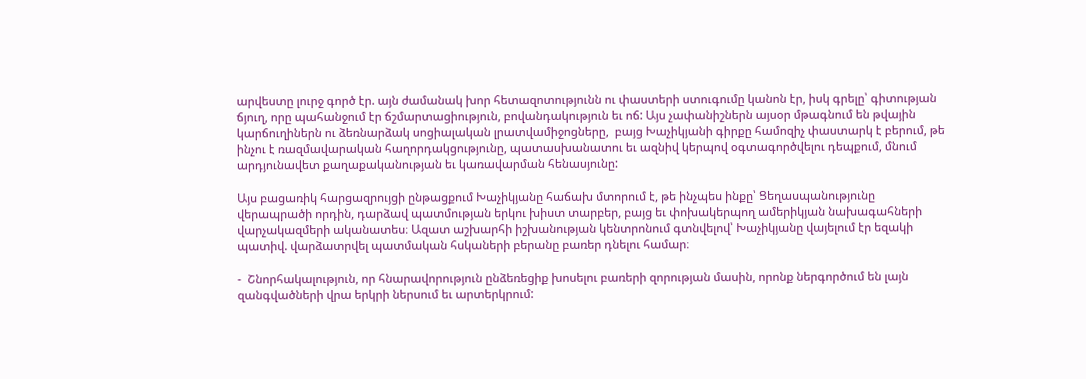արվեստը լուրջ գործ էր. այն ժամանակ խոր հետազոտությունն ու փաստերի ստուգումը կանոն էր, իսկ գրելը՝ գիտության ճյուղ, որը պահանջում էր ճշմարտացիություն, բովանդակություն եւ ոճ: Այս չափանիշներն այսօր մթագնում են թվային կարճուղիներն ու ձեռնարձակ սոցիալական լրատվամիջոցները,  բայց Խաչիկյանի գիրքը համոզիչ փաստարկ է բերում, թե ինչու է ռազմավարական հաղորդակցությունը, պատասխանատու եւ ազնիվ կերպով օգտագործվելու դեպքում, մնում արդյունավետ քաղաքականության եւ կառավարման հենասյունը:

Այս բացառիկ հարցազրույցի ընթացքում Խաչիկյանը հաճախ մտորում է, թե ինչպես ինքը՝ Ցեղասպանությունը վերապրածի որդին, դարձավ պատմության երկու խիստ տարբեր, բայց եւ փոխակերպող ամերիկյան նախագահների վարչակազմերի ականատես։ Ազատ աշխարհի իշխանության կենտրոնում գտնվելով՝ Խաչիկյանը վայելում էր եզակի պատիվ. վարձատրվել պատմական հսկաների բերանը բառեր դնելու համար։

-  Շնորհակալություն, որ հնարավորություն ընձեռեցիք խոսելու բառերի զորության մասին, որոնք ներգործում են լայն զանգվածների վրա երկրի ներսում եւ արտերկրում: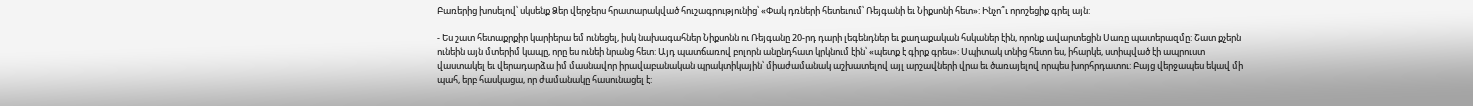Բառերից խոսելով՝ սկսենք Ձեր վերջերս հրատարակված հուշագրությունից՝ «Փակ դռների հետեւում՝ Ռեյգանի եւ Նիքսոնի հետ»: Ինչո՞ւ որոշեցիք գրել այն:

- Ես շատ հետաքրքիր կարիերա եմ ունեցել, իսկ նախագահներ Նիքսոնն ու Ռեյգանը 20-րդ դարի լեգենդներ եւ քաղաքական հսկաներ էին, որոնք ավարտեցին Սառը պատերազմը: Շատ քչերն ունեին այն մտերիմ կապը, որը ես ունեի նրանց հետ: Այդ պատճառով բոլորն անընդհատ կրկնում էին՝ «պետք է գիրք գրես»: Սպիտակ տնից հետո ես, իհարկե, ստիպված էի ապրուստ վաստակել եւ վերադարձա իմ մասնավոր իրավաբանական պրակտիկային՝ միաժամանակ աշխատելով այլ արշավների վրա եւ ծառայելով որպես խորհրդատու: Բայց վերջապես եկավ մի պահ, երբ հասկացա, որ ժամանակը հասունացել է: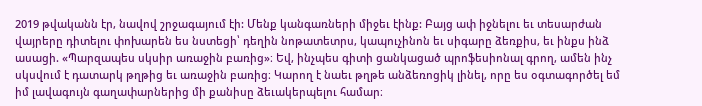2019 թվականն էր, նավով շրջագայում էի: Մենք կանգառների միջեւ էինք: Բայց ափ իջնելու եւ տեսարժան վայրերը դիտելու փոխարեն ես նստեցի՝ դեղին նոթատետրս, կապուչինոն եւ սիգարը ձեռքիս, եւ ինքս ինձ ասացի. «Պարզապես սկսիր առաջին բառից»։ Եվ, ինչպես գիտի ցանկացած պրոֆեսիոնալ գրող, ամեն ինչ սկսվում է դատարկ թղթից եւ առաջին բառից։ Կարող է նաեւ թղթե անձեռոցիկ լինել, որը ես օգտագործել եմ իմ լավագույն գաղափարներից մի քանիսը ձեւակերպելու համար։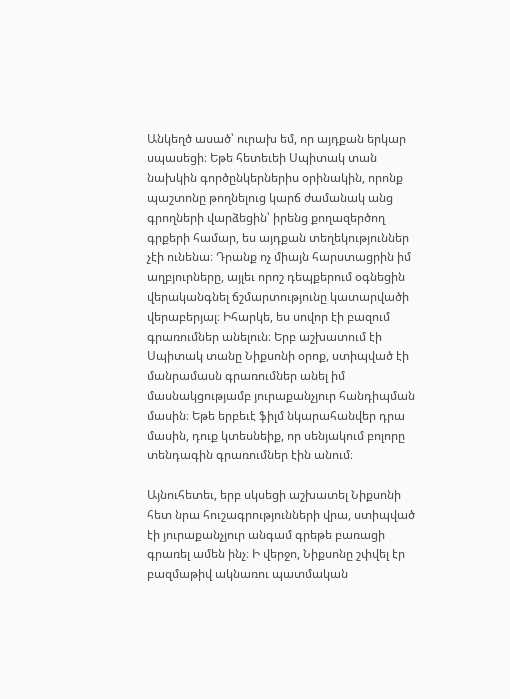Անկեղծ ասած՝ ուրախ եմ, որ այդքան երկար սպասեցի։ Եթե հետեւեի Սպիտակ տան նախկին գործընկերներիս օրինակին, որոնք պաշտոնը թողնելուց կարճ ժամանակ անց գրողների վարձեցին՝ իրենց քողազերծող գրքերի համար, ես այդքան տեղեկություններ չէի ունենա։ Դրանք ոչ միայն հարստացրին իմ աղբյուրները, այլեւ որոշ դեպքերում օգնեցին վերականգնել ճշմարտությունը կատարվածի վերաբերյալ։ Իհարկե, ես սովոր էի բազում գրառումներ անելուն։ Երբ աշխատում էի Սպիտակ տանը Նիքսոնի օրոք, ստիպված էի մանրամասն գրառումներ անել իմ մասնակցությամբ յուրաքանչյուր հանդիպման մասին։ Եթե երբեւէ ֆիլմ նկարահանվեր դրա մասին, դուք կտեսնեիք, որ սենյակում բոլորը տենդագին գրառումներ էին անում։

Այնուհետեւ, երբ սկսեցի աշխատել Նիքսոնի հետ նրա հուշագրությունների վրա, ստիպված էի յուրաքանչյուր անգամ գրեթե բառացի գրառել ամեն ինչ։ Ի վերջո, Նիքսոնը շփվել էր բազմաթիվ ակնառու պատմական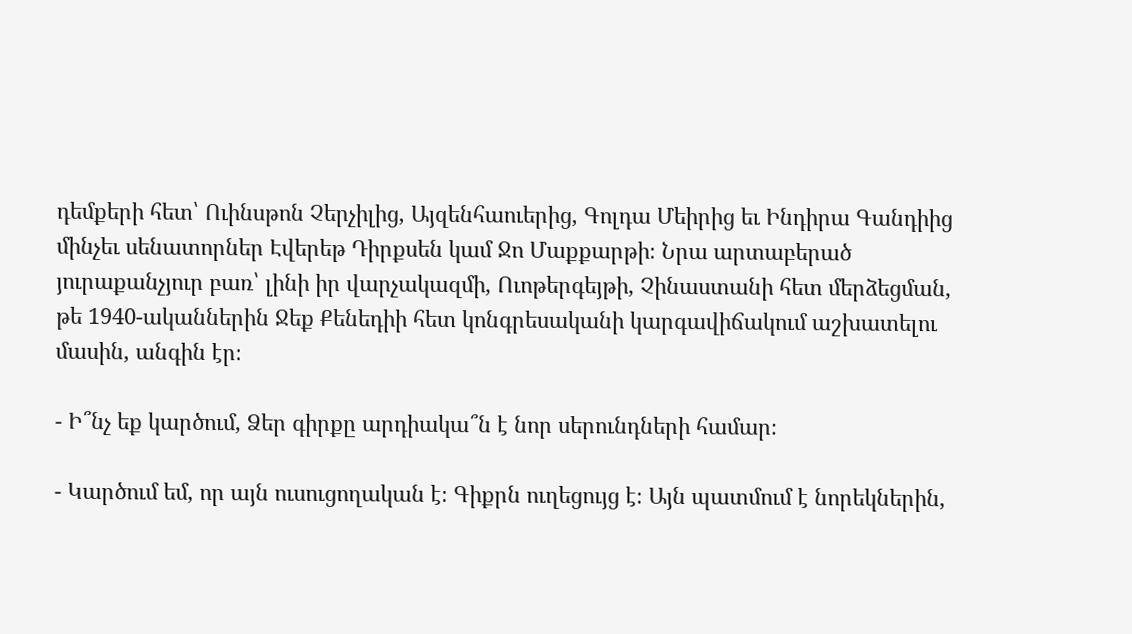դեմքերի հետ՝ Ուինսթոն Չերչիլից, Այզենհաուերից, Գոլդա Մեիրից եւ Ինդիրա Գանդիից մինչեւ սենատորներ Էվերեթ Դիրքսեն կամ Ջո Մաքքարթի։ Նրա արտաբերած յուրաքանչյուր բառ՝ լինի իր վարչակազմի, Ուոթերգեյթի, Չինաստանի հետ մերձեցման, թե 1940-ականներին Ջեք Քենեդիի հետ կոնգրեսականի կարգավիճակում աշխատելու մասին, անգին էր։

- Ի՞նչ եք կարծում, Ձեր գիրքը արդիակա՞ն է նոր սերունդների համար։

- Կարծում եմ, որ այն ուսուցողական է։ Գիքրն ուղեցույց է։ Այն պատմում է նորեկներին,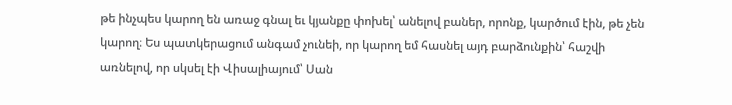թե ինչպես կարող են առաջ գնալ եւ կյանքը փոխել՝ անելով բաներ, որոնք, կարծում էին, թե չեն կարող։ Ես պատկերացում անգամ չունեի, որ կարող եմ հասնել այդ բարձունքին՝ հաշվի առնելով, որ սկսել էի Վիսալիայում՝ Սան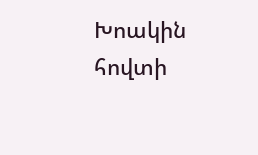Խոակին հովտի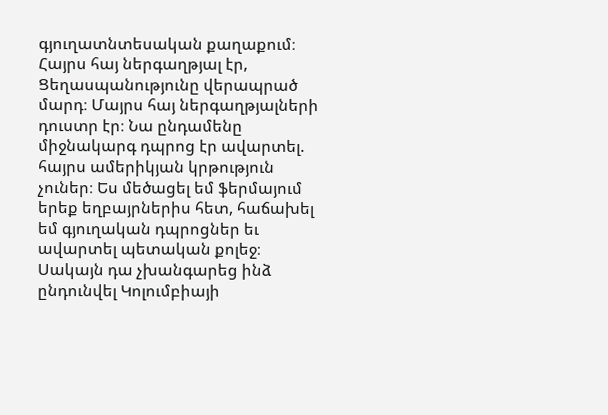գյուղատնտեսական քաղաքում։ Հայրս հայ ներգաղթյալ էր, Ցեղասպանությունը վերապրած մարդ։ Մայրս հայ ներգաղթյալների դուստր էր։ Նա ընդամենը միջնակարգ դպրոց էր ավարտել. հայրս ամերիկյան կրթություն չուներ։ Ես մեծացել եմ ֆերմայում երեք եղբայրներիս հետ, հաճախել եմ գյուղական դպրոցներ եւ ավարտել պետական քոլեջ։ Սակայն դա չխանգարեց ինձ ընդունվել Կոլումբիայի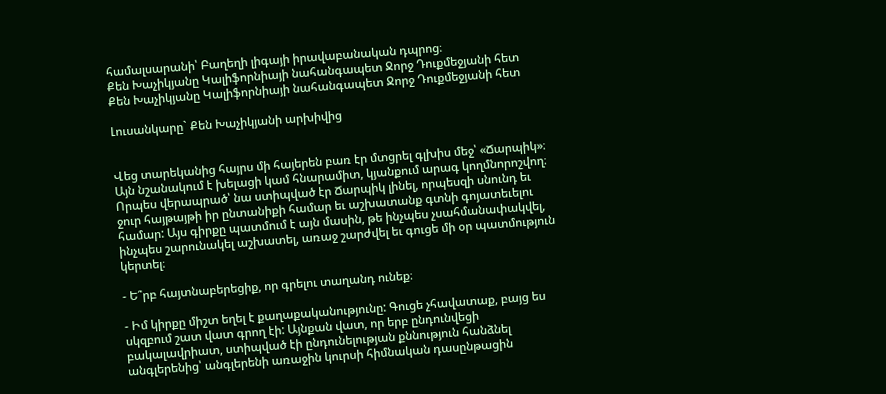համալսարանի՝ Բաղեղի լիգայի իրավաբանական դպրոց։
Քեն Խաչիկյանը Կալիֆորնիայի նահանգապետ Ջորջ Դուքմեջյանի հետ Քեն Խաչիկյանը Կալիֆորնիայի նահանգապետ Ջորջ Դուքմեջյանի հետ

Լուսանկարը` Քեն Խաչիկյանի արխիվից


Վեց տարեկանից հայրս մի հայերեն բառ էր մտցրել գլխիս մեջ՝ «Ճարպիկ»։ Այն նշանակում է խելացի կամ հնարամիտ, կյանքում արագ կողմնորոշվող։ Որպես վերապրած՝ նա ստիպված էր Ճարպիկ լինել, որպեսզի սնունդ եւ ջուր հայթայթի իր ընտանիքի համար եւ աշխատանք գտնի գոյատեւելու համար: Այս գիրքը պատմում է այն մասին, թե ինչպես չսահմանափակվել, ինչպես շարունակել աշխատել, առաջ շարժվել եւ գուցե մի օր պատմություն կերտել։

- Ե՞րբ հայտնաբերեցիք, որ գրելու տաղանդ ունեք։

- Իմ կիրքը միշտ եղել է քաղաքականությունը: Գուցե չհավատաք, բայց ես սկզբում շատ վատ գրող էի: Այնքան վատ, որ երբ ընդունվեցի բակալավրիատ, ստիպված էի ընդունելության քննություն հանձնել անգլերենից՝ անգլերենի առաջին կուրսի հիմնական դասընթացին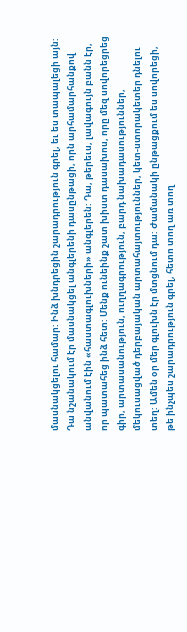մասնակցելու համար: Ինձ խնդրեցին շարադրություն գրել, եւ ես տապալեցի այն: Դա նշանակում էր մասնակցել անգլերենի դասընթացի, որն արհամարհանքով անվանում էին «հաստագլուխների» անգլերեն: Դա, թերեւս, լավագույն բանն էր, որ պատահեց ինձ հետ: Մենք ունեինք շատ խիստ դասախոս, որը մեզ սովորեցրեց գիր, արտասանություն, ուղղագրություն, բարդ նախադասություններ, մեկուսացված դերբայական արտահայտություններ, կետ-ստորակետեր դնելու տեղ: Ամեն օր մեր գլուխն էր մտցնում դա: Ժամանակի ընթացքում ես սովորեցի, թե ինչպես շարադրություն գրել, հետո տող առ տող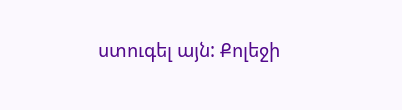ստուգել այն: Քոլեջի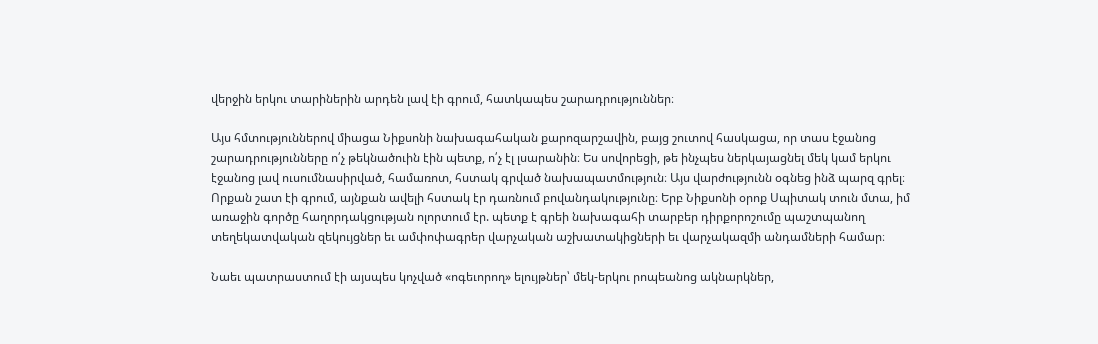վերջին երկու տարիներին արդեն լավ էի գրում, հատկապես շարադրություններ։

Այս հմտություններով միացա Նիքսոնի նախագահական քարոզարշավին, բայց շուտով հասկացա, որ տաս էջանոց շարադրությունները ո՛չ թեկնածուին էին պետք, ո՛չ էլ լսարանին։ Ես սովորեցի, թե ինչպես ներկայացնել մեկ կամ երկու էջանոց լավ ուսումնասիրված, համառոտ, հստակ գրված նախապատմություն։ Այս վարժությունն օգնեց ինձ պարզ գրել։ Որքան շատ էի գրում, այնքան ավելի հստակ էր դառնում բովանդակությունը։ Երբ Նիքսոնի օրոք Սպիտակ տուն մտա, իմ առաջին գործը հաղորդակցության ոլորտում էր. պետք է գրեի նախագահի տարբեր դիրքորոշումը պաշտպանող տեղեկատվական զեկույցներ եւ ամփոփագրեր վարչական աշխատակիցների եւ վարչակազմի անդամների համար։

Նաեւ պատրաստում էի այսպես կոչված «ոգեւորող» ելույթներ՝ մեկ-երկու րոպեանոց ակնարկներ,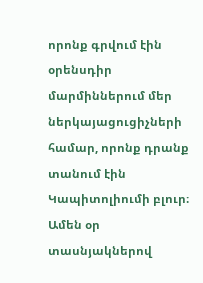որոնք գրվում էին օրենսդիր մարմիններում մեր ներկայացուցիչների համար, որոնք դրանք տանում էին Կապիտոլիումի բլուր։ Ամեն օր տասնյակներով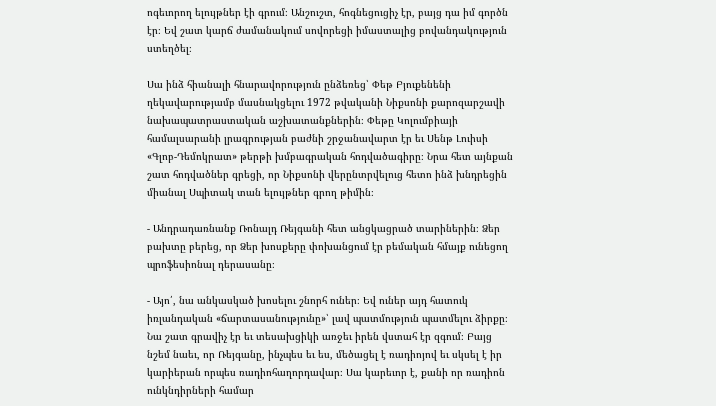ոգեւորող ելույթներ էի գրում։ Անշուշտ, հոգնեցուցիչ էր, բայց դա իմ գործն էր։ Եվ շատ կարճ ժամանակում սովորեցի իմաստալից բովանդակություն ստեղծել։

Սա ինձ հիանալի հնարավորություն ընձեռեց՝ Փեթ Բյուքենենի ղեկավարությամբ մասնակցելու 1972 թվականի Նիքսոնի քարոզարշավի նախապատրաստական աշխատանքներին։ Փեթը Կոլումբիայի համալսարանի լրագրության բաժնի շրջանավարտ էր եւ Սենթ Լուիսի «Գլոբ-Դեմոկրատ» թերթի խմբագրական հոդվածագիրը։ Նրա հետ այնքան շատ հոդվածներ գրեցի, որ Նիքսոնի վերընտրվելուց հետո ինձ խնդրեցին միանալ Սպիտակ տան ելույթներ գրող թիմին։

- Անդրադառնանք Ռոնալդ Ռեյգանի հետ անցկացրած տարիներին։ Ձեր բախտը բերեց, որ Ձեր խոսքերը փոխանցում էր բեմական հմայք ունեցող պրոֆեսիոնալ դերասանը։

- Այո՛, նա անկասկած խոսելու շնորհ ուներ։ Եվ ուներ այդ հատուկ իռլանդական «ճարտասանությունը»՝ լավ պատմություն պատմելու ձիրքը։ Նա շատ գրավիչ էր եւ տեսախցիկի առջեւ իրեն վստահ էր զգում։ Բայց նշեմ նաեւ, որ Ռեյգանը, ինչպես եւ ես, մեծացել է ռադիոյով եւ սկսել է իր կարիերան որպես ռադիոհաղորդավար։ Սա կարեւոր է, քանի որ ռադիոն ունկնդիրների համար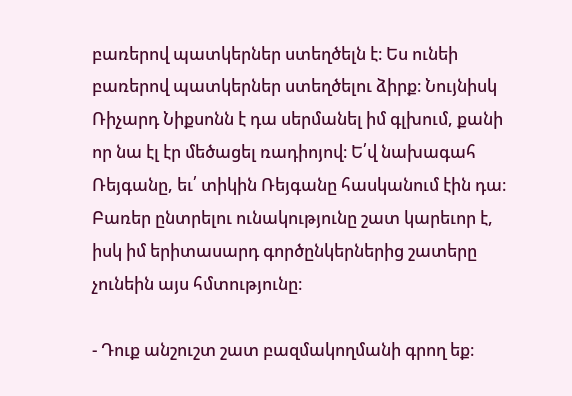բառերով պատկերներ ստեղծելն է։ Ես ունեի բառերով պատկերներ ստեղծելու ձիրք։ Նույնիսկ Ռիչարդ Նիքսոնն է դա սերմանել իմ գլխում, քանի որ նա էլ էր մեծացել ռադիոյով։ Ե՛վ նախագահ Ռեյգանը, եւ՛ տիկին Ռեյգանը հասկանում էին դա։ Բառեր ընտրելու ունակությունը շատ կարեւոր է, իսկ իմ երիտասարդ գործընկերներից շատերը չունեին այս հմտությունը։

- Դուք անշուշտ շատ բազմակողմանի գրող եք։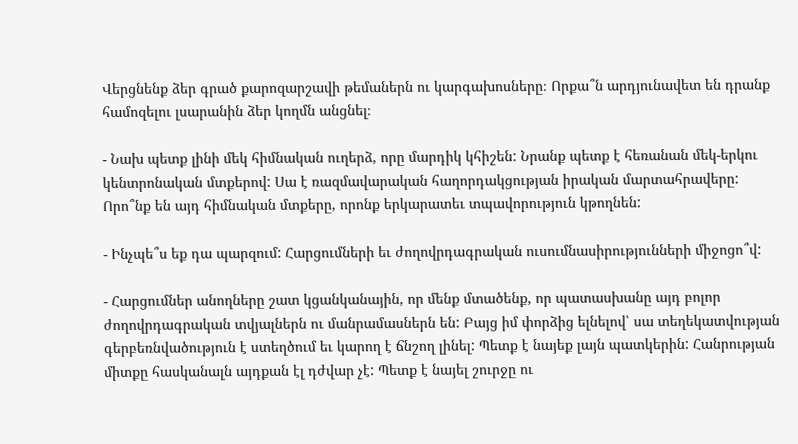Վերցնենք ձեր գրած քարոզարշավի թեմաներն ու կարգախոսները։ Որքա՞ն արդյունավետ են դրանք համոզելու լսարանին ձեր կողմն անցնել։

- Նախ պետք լինի մեկ հիմնական ուղերձ, որը մարդիկ կհիշեն: Նրանք պետք է հեռանան մեկ-երկու կենտրոնական մտքերով: Սա է ռազմավարական հաղորդակցության իրական մարտահրավերը: Որո՞նք են այդ հիմնական մտքերը, որոնք երկարատեւ տպավորություն կթողնեն:

- Ինչպե՞ս եք դա պարզում: Հարցումների եւ ժողովրդագրական ուսումնասիրությունների միջոցո՞վ:

- Հարցումներ անողները շատ կցանկանային, որ մենք մտածենք, որ պատասխանը այդ բոլոր ժողովրդագրական տվյալներն ու մանրամասներն են: Բայց իմ փորձից ելնելով՝ սա տեղեկատվության գերբեռնվածություն է ստեղծում եւ կարող է ճնշող լինել: Պետք է նայեք լայն պատկերին: Հանրության միտքը հասկանալն այդքան էլ դժվար չէ: Պետք է նայել շուրջը ու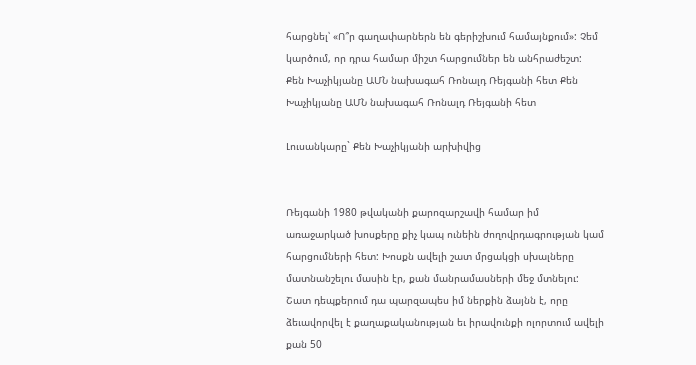հարցնել՝ «Ո՞ր գաղափարներն են գերիշխում համայնքում»: Չեմ կարծում, որ դրա համար միշտ հարցումներ են անհրաժեշտ:
Քեն Խաչիկյանը ԱՄՆ նախագահ Ռոնալդ Ռեյգանի հետ Քեն Խաչիկյանը ԱՄՆ նախագահ Ռոնալդ Ռեյգանի հետ

Լուսանկարը` Քեն Խաչիկյանի արխիվից


Ռեյգանի 1980 թվականի քարոզարշավի համար իմ առաջարկած խոսքերը քիչ կապ ունեին ժողովրդագրության կամ հարցումների հետ: Խոսքն ավելի շատ մրցակցի սխալները մատնանշելու մասին էր, քան մանրամասների մեջ մտնելու: Շատ դեպքերում դա պարզապես իմ ներքին ձայնն է, որը ձեւավորվել է քաղաքականության եւ իրավունքի ոլորտում ավելի քան 50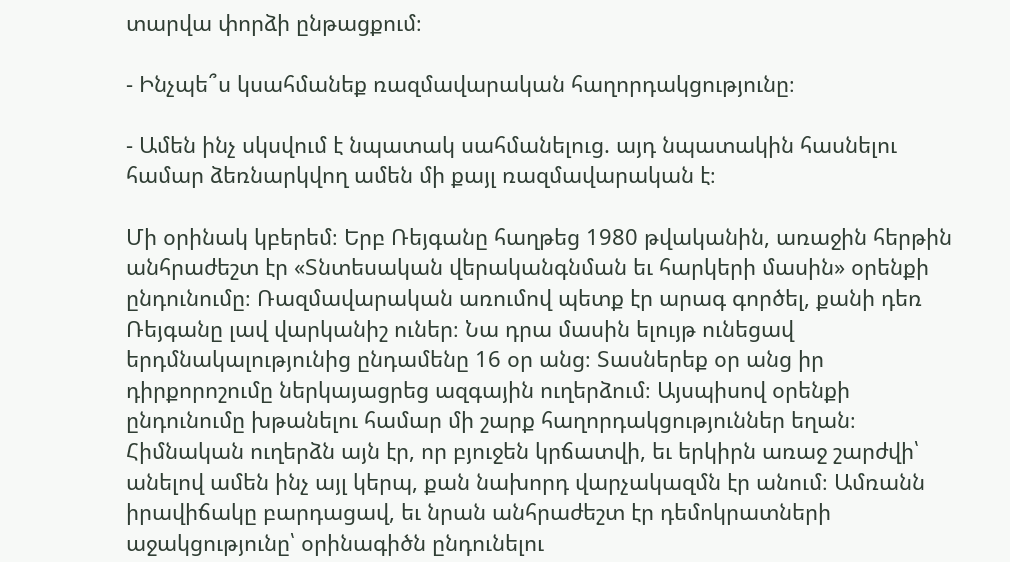տարվա փորձի ընթացքում։

- Ինչպե՞ս կսահմանեք ռազմավարական հաղորդակցությունը։

- Ամեն ինչ սկսվում է նպատակ սահմանելուց. այդ նպատակին հասնելու համար ձեռնարկվող ամեն մի քայլ ռազմավարական է։

Մի օրինակ կբերեմ։ Երբ Ռեյգանը հաղթեց 1980 թվականին, առաջին հերթին անհրաժեշտ էր «Տնտեսական վերականգնման եւ հարկերի մասին» օրենքի ընդունումը։ Ռազմավարական առումով պետք էր արագ գործել, քանի դեռ Ռեյգանը լավ վարկանիշ ուներ։ Նա դրա մասին ելույթ ունեցավ երդմնակալությունից ընդամենը 16 օր անց։ Տասներեք օր անց իր դիրքորոշումը ներկայացրեց ազգային ուղերձում։ Այսպիսով օրենքի ընդունումը խթանելու համար մի շարք հաղորդակցություններ եղան։ Հիմնական ուղերձն այն էր, որ բյուջեն կրճատվի, եւ երկիրն առաջ շարժվի՝ անելով ամեն ինչ այլ կերպ, քան նախորդ վարչակազմն էր անում։ Ամռանն իրավիճակը բարդացավ, եւ նրան անհրաժեշտ էր դեմոկրատների աջակցությունը՝ օրինագիծն ընդունելու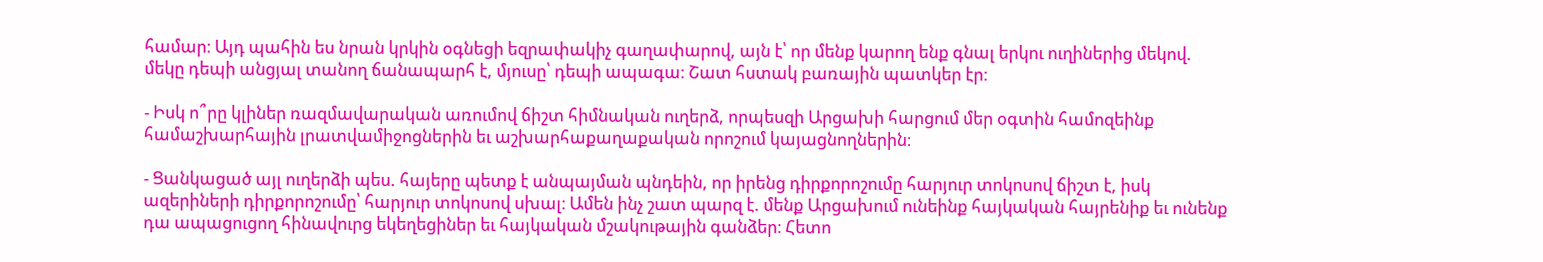համար։ Այդ պահին ես նրան կրկին օգնեցի եզրափակիչ գաղափարով, այն է՝ որ մենք կարող ենք գնալ երկու ուղիներից մեկով. մեկը դեպի անցյալ տանող ճանապարհ է, մյուսը՝ դեպի ապագա։ Շատ հստակ բառային պատկեր էր։

- Իսկ ո՞րը կլիներ ռազմավարական առումով ճիշտ հիմնական ուղերձ, որպեսզի Արցախի հարցում մեր օգտին համոզեինք համաշխարհային լրատվամիջոցներին եւ աշխարհաքաղաքական որոշում կայացնողներին։

- Ցանկացած այլ ուղերձի պես. հայերը պետք է անպայման պնդեին, որ իրենց դիրքորոշումը հարյուր տոկոսով ճիշտ է, իսկ ազերիների դիրքորոշումը՝ հարյուր տոկոսով սխալ։ Ամեն ինչ շատ պարզ է. մենք Արցախում ունեինք հայկական հայրենիք եւ ունենք դա ապացուցող հինավուրց եկեղեցիներ եւ հայկական մշակութային գանձեր։ Հետո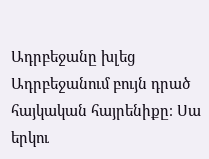Ադրբեջանը խլեց Ադրբեջանում բույն դրած հայկական հայրենիքը։ Սա երկու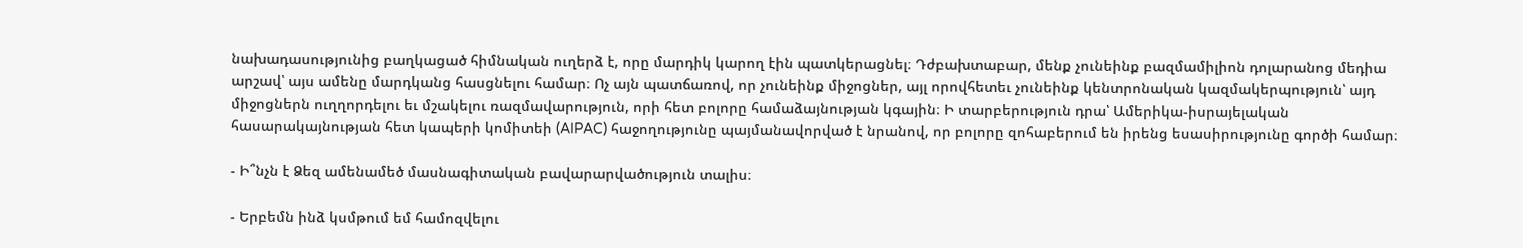նախադասությունից բաղկացած հիմնական ուղերձ է, որը մարդիկ կարող էին պատկերացնել։ Դժբախտաբար, մենք չունեինք բազմամիլիոն դոլարանոց մեդիա արշավ՝ այս ամենը մարդկանց հասցնելու համար։ Ոչ այն պատճառով, որ չունեինք միջոցներ, այլ որովհետեւ չունեինք կենտրոնական կազմակերպություն՝ այդ միջոցներն ուղղորդելու եւ մշակելու ռազմավարություն, որի հետ բոլորը համաձայնության կգային։ Ի տարբերություն դրա՝ Ամերիկա-իսրայելական հասարակայնության հետ կապերի կոմիտեի (AIPAC) հաջողությունը պայմանավորված է նրանով, որ բոլորը զոհաբերում են իրենց եսասիրությունը գործի համար։

- Ի՞նչն է Ձեզ ամենամեծ մասնագիտական բավարարվածություն տալիս։

- Երբեմն ինձ կսմթում եմ համոզվելու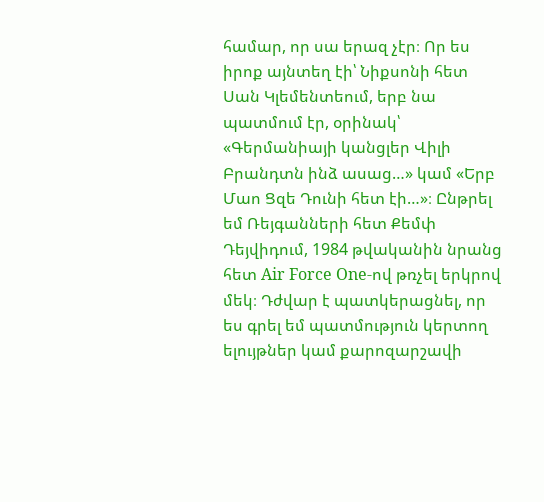համար, որ սա երազ չէր։ Որ ես իրոք այնտեղ էի՝ Նիքսոնի հետ Սան Կլեմենտեում, երբ նա պատմում էր, օրինակ՝ «Գերմանիայի կանցլեր Վիլի Բրանդտն ինձ ասաց…» կամ «Երբ Մաո Ցզե Դունի հետ էի…»։ Ընթրել եմ Ռեյգանների հետ Քեմփ Դեյվիդում, 1984 թվականին նրանց հետ Air Force One-ով թռչել երկրով մեկ։ Դժվար է պատկերացնել, որ ես գրել եմ պատմություն կերտող ելույթներ կամ քարոզարշավի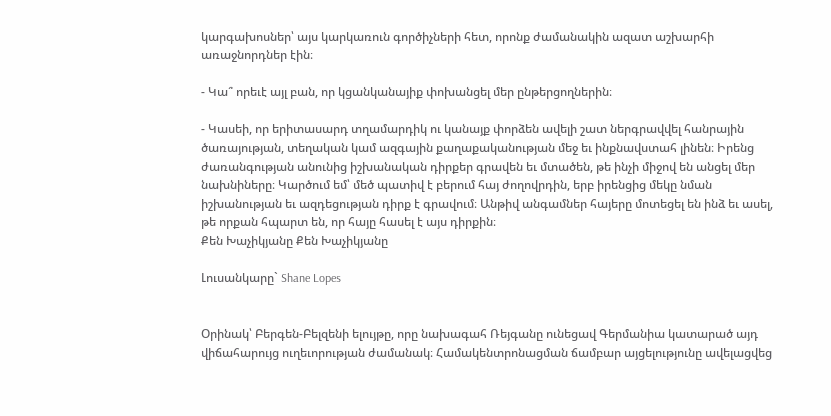կարգախոսներ՝ այս կարկառուն գործիչների հետ, որոնք ժամանակին ազատ աշխարհի առաջնորդներ էին։

- Կա՞ որեւէ այլ բան, որ կցանկանայիք փոխանցել մեր ընթերցողներին։

- Կասեի, որ երիտասարդ տղամարդիկ ու կանայք փորձեն ավելի շատ ներգրավվել հանրային ծառայության, տեղական կամ ազգային քաղաքականության մեջ եւ ինքնավստահ լինեն։ Իրենց ժառանգության անունից իշխանական դիրքեր գրավեն եւ մտածեն, թե ինչի միջով են անցել մեր նախնիները։ Կարծում եմ՝ մեծ պատիվ է բերում հայ ժողովրդին, երբ իրենցից մեկը նման իշխանության եւ ազդեցության դիրք է գրավում։ Անթիվ անգամներ հայերը մոտեցել են ինձ եւ ասել, թե որքան հպարտ են, որ հայը հասել է այս դիրքին։
Քեն Խաչիկյանը Քեն Խաչիկյանը

Լուսանկարը` Shane Lopes


Օրինակ՝ Բերգեն-Բելզենի ելույթը, որը նախագահ Ռեյգանը ունեցավ Գերմանիա կատարած այդ վիճահարույց ուղեւորության ժամանակ։ Համակենտրոնացման ճամբար այցելությունը ավելացվեց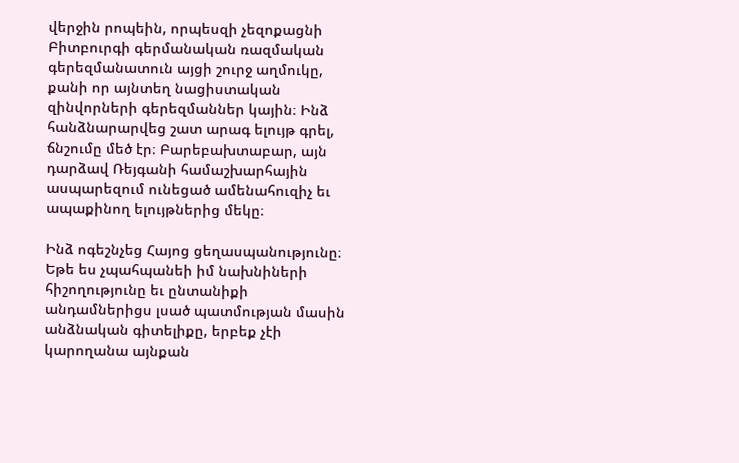վերջին րոպեին, որպեսզի չեզոքացնի Բիտբուրգի գերմանական ռազմական գերեզմանատուն այցի շուրջ աղմուկը, քանի որ այնտեղ նացիստական զինվորների գերեզմաններ կային։ Ինձ հանձնարարվեց շատ արագ ելույթ գրել, ճնշումը մեծ էր։ Բարեբախտաբար, այն դարձավ Ռեյգանի համաշխարհային ասպարեզում ունեցած ամենահուզիչ եւ ապաքինող ելույթներից մեկը։

Ինձ ոգեշնչեց Հայոց ցեղասպանությունը։ Եթե ես չպահպանեի իմ նախնիների հիշողությունը եւ ընտանիքի անդամներիցս լսած պատմության մասին անձնական գիտելիքը, երբեք չէի կարողանա այնքան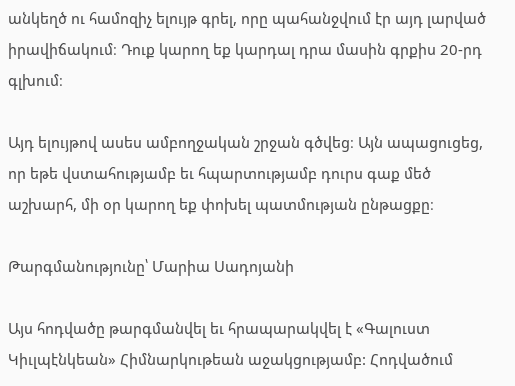անկեղծ ու համոզիչ ելույթ գրել, որը պահանջվում էր այդ լարված իրավիճակում։ Դուք կարող եք կարդալ դրա մասին գրքիս 20-րդ գլխում։

Այդ ելույթով ասես ամբողջական շրջան գծվեց։ Այն ապացուցեց, որ եթե վստահությամբ եւ հպարտությամբ դուրս գաք մեծ աշխարհ, մի օր կարող եք փոխել պատմության ընթացքը։

Թարգմանությունը՝ Մարիա Սադոյանի

Այս հոդվածը թարգմանվել եւ հրապարակվել է «Գալուստ Կիւլպէնկեան» Հիմնարկութեան աջակցությամբ: Հոդվածում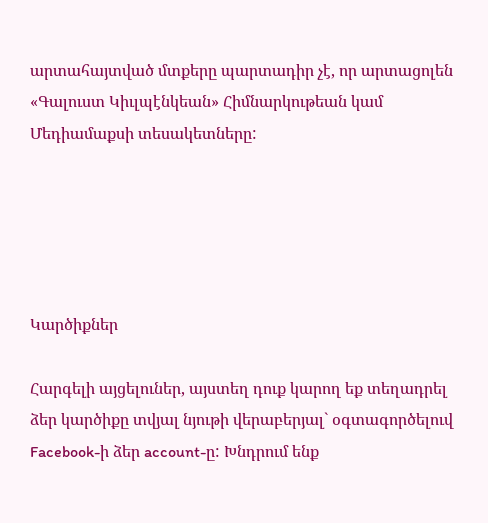արտահայտված մտքերը պարտադիր չէ, որ արտացոլեն «Գալուստ Կիւլպէնկեան» Հիմնարկութեան կամ Մեդիամաքսի տեսակետները:





Կարծիքներ

Հարգելի այցելուներ, այստեղ դուք կարող եք տեղադրել ձեր կարծիքը տվյալ նյութի վերաբերյալ` օգտագործելուվ Facebook-ի ձեր account-ը: Խնդրում ենք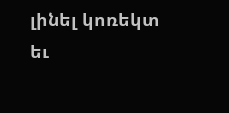լինել կոռեկտ եւ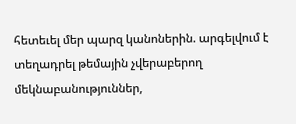հետեւել մեր պարզ կանոներին. արգելվում է տեղադրել թեմային չվերաբերող մեկնաբանություններ,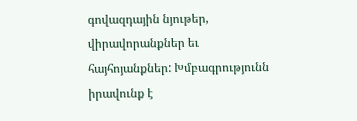գովազդային նյութեր, վիրավորանքներ եւ հայհոյանքներ: Խմբագրությունն իրավունք է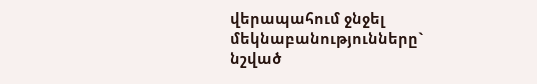վերապահում ջնջել մեկնաբանությունները` նշված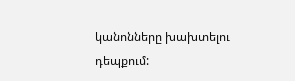կանոնները խախտելու դեպքում: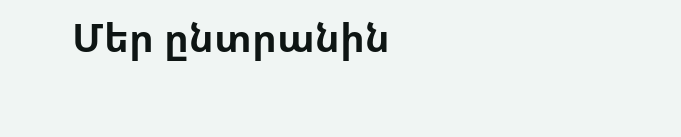Մեր ընտրանին